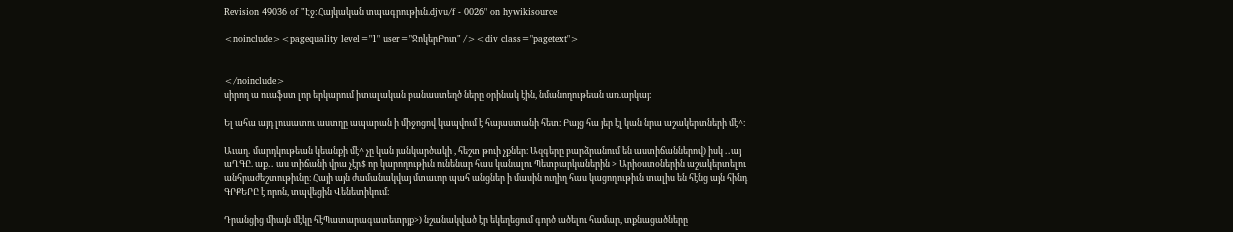Revision 49036 of "Էջ:Հայկական տպագրութիւն.djvu/f - 0026" on hywikisource

<noinclude><pagequality level="1" user="ՋոկերԲոտ" /><div class="pagetext">


</noinclude>
սիրող ա ուաֆստ լոր երկարում իտալական բանաստեղծ ները օրինակ էին, նմանողութեան առ.արկայ։

Ել ահա այդ լուսատու աստղը ապարան ի միջոցով կապվում է հայաստանի հետ։ Բայց հա յեր էլ կան նրա աշակերտների մէ^։

Աւաղ․ մարդկութեան կեանքի մէ^ չը կան յանկարծակի , հեշտ թուի չքներ։ Ազգերը բարձրանում են աստիճաններով) իսկ ․․այ աՂԳԸ. աք․․ աս տիճանի վրա չէր$ որ կարողութիւն ունենար հաս կանալու Պետբարկաներին > Արիօստօներին աշակերտելու անհրաժեշտութիւնը։ Հայի այն ժամանակվայ մտաւոր պահ անցներ ի մասին ուղիղ հաս կացողութիւն տալիս են հէնց այն հինդ ԳՐՔԵՐԸ է որոն, տպվեցին Վենետիկում։

Դրանցից միայն մէկը հէՊատարագատետրյք>) նշանակված էր եկեղեցում գործ ածելու համար, տքնացածները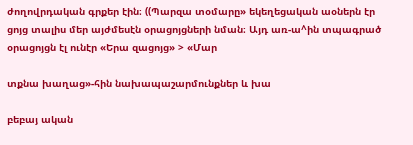ժողովրդական գրքեր էին։ ((Պարզա տօմարը» եկեղեցական աօներն էր ցոյց տալիս մեր այժմեսէն օրացոյցների նման։ Այդ առ-ա^ին տպագրած օրացոյցն էլ ունէր «Երա զացոյց» > «Մար

տքնա խաղաց»-հին նախապաշարմունքներ և խա

բեբայ ական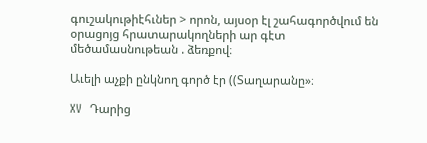գուշակութիէհւներ > որոն, այսօր էլ շահագործվում են օրացոյց հրատարակողների ար գէտ մեծամասնութեան . ձեռքով։

Աւելի աչքի ընկնող գործ էր ((Տաղարանը»։

XV  Դարից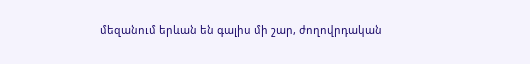մեզանում երևան են գալիս մի շար, ժողովրդական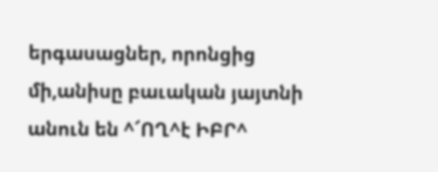երգասացներ, որոնցից մի,անիսը բաւական յայտնի անուն են ^՜ՈՂ^է ԻԲՐ^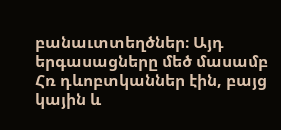բանաւտտեղծներ։ Այդ երգասացները մեծ մասամբ Հռ դևոբտկաններ էին, բայց կային և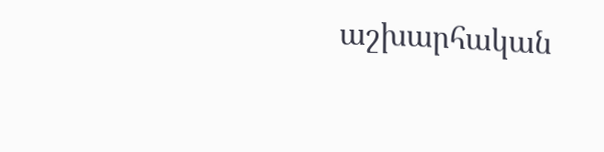աշխարհական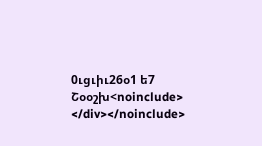0ւցւիւ26օ1 ե7 Շօօշխ<noinclude>
</div></noinclude>